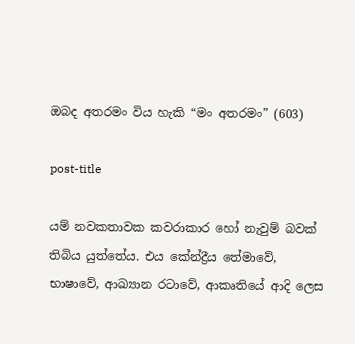ඔබද අතරමං විය හැකි “මං අතරමං” (603)

post-title

යම් නවකතාවක කවරාකාර හෝ නැවුම් බවක් තිබිය යුත්තේය. එය කේන්ද්‍රීය තේමාවේ, භාෂාවේ, ආඛ්‍යාන රටාවේ, ආකෘතියේ ආදි ලෙස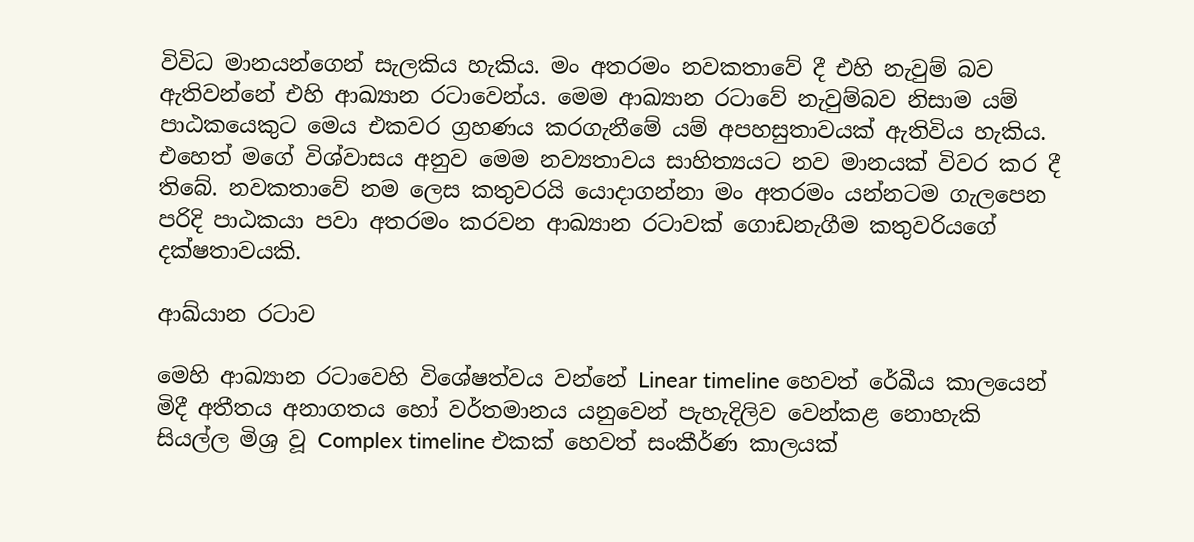විවිධ මානයන්ගෙන් සැලකිය හැකිය. මං අතරමං නවකතාවේ දී එහි නැවුම් බව ඇතිවන්නේ එහි ආඛ්‍යාන රටාවෙන්ය. මෙම ආඛ්‍යාන රටාවේ නැවුම්බව නිසාම යම් පාඨකයෙකුට මෙය එකවර ග්‍රහණය කරගැනීමේ යම් අපහසුතාවයක් ඇතිවිය හැකිය. එහෙත් මගේ විශ්වාසය අනුව මෙම නව්‍යතාවය සාහිත්‍යයට නව මානයක් විවර කර දී තිබේ. නවකතාවේ නම ලෙස කතුවරයි යොදාගන්නා මං අතරමං යන්නටම ගැලපෙන පරිදි පාඨකයා පවා අතරමං කරවන ආඛ්‍යාන රටාවක් ගොඩනැගීම කතුවරියගේ දක්ෂතාවයකි.

ආඛ්යාන රටාව

මෙහි ආඛ්‍යාන රටාවෙහි විශේෂත්වය වන්නේ Linear timeline හෙවත් රේඛීය කාලයෙන් මිදී අතීතය අනාගතය හෝ වර්තමානය යනුවෙන් පැහැදිලිව වෙන්කළ නොහැකි සියල්ල මිශ්‍ර වූ Complex timeline එකක් හෙවත් සංකීර්ණ කාලයක්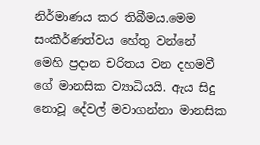නිර්මාණය කර තිබීමය.මෙම සංකීර්ණත්වය හේතු වන්නේ මෙහි ප්‍රදාන චරිතය වන දහමවී ගේ මානසික ව්‍යාධියයි. ඇය සිදු නොවූ දේවල් මවාගන්නා මානසික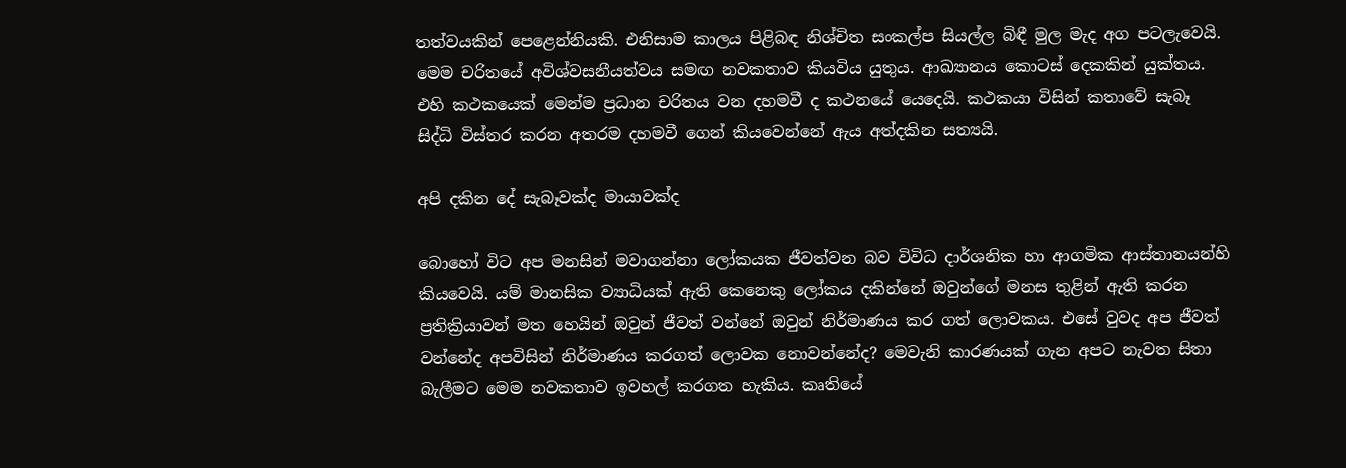තත්වයකින් පෙළෙන්නියකි. එනිසාම කාලය පිළිබඳ නිශ්චිත සංකල්ප සියල්ල බිඳී මුල මැද අග පටලැවෙයි. මෙම චරිතයේ අවිශ්වසනීයත්වය සමඟ නවකතාව කියවිය යුතුය. ආඛ්‍යානය කොටස් දෙකකින් යුක්තය. එහි කථකයෙක් මෙන්ම ප්‍රධාන චරිතය වන දහමවී ද කථනයේ යෙදෙයි. කථකයා විසින් කතාවේ සැබෑ සිද්ධි විස්තර කරන අතරම දහමවී ගෙන් කියවෙන්නේ ඇය අත්දකින සත්‍යයි.

අපි දකින දේ සැබෑවක්ද මායාවක්ද

බොහෝ විට අප මනසින් මවාගන්නා ලෝකයක ජීවත්වන බව විවිධ දාර්ශනික හා ආගමික ආස්තානයන්හි කියවෙයි. යම් මානසික ව්‍යාධියක් ඇති කෙනෙකු ලෝකය දකින්නේ ඔවුන්ගේ මනස තුළින් ඇති කරන ප්‍රතික්‍රියාවන් මත හෙයින් ඔවුන් ජීවත් වන්නේ ඔවුන් නිර්මාණය කර ගත් ලොවකය. එසේ වුවද අප ජීවත් වන්නේද අපවිසින් නිර්මාණය කරගත් ලොවක නොවන්නේද? මෙවැනි කාරණයක් ගැන අපට නැවත සිතා බැලීමට මෙම නවකතාව ඉවහල් කරගත හැකිය. කෘතියේ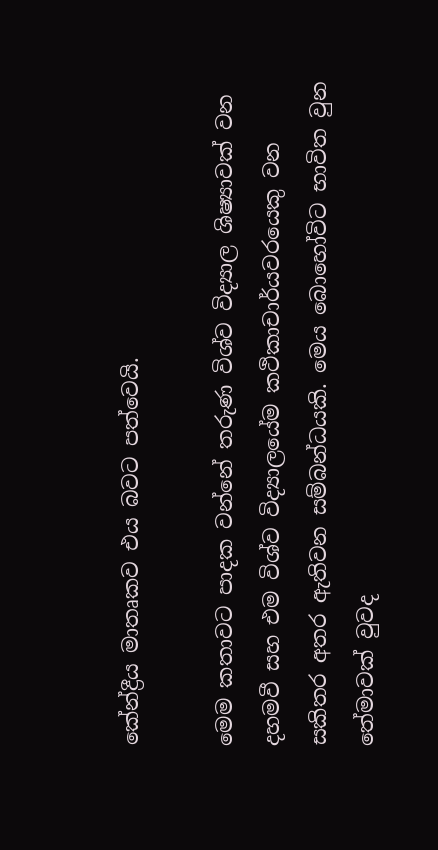කේන්ද්‍රීය මාතෘකව එය බවට පත්වෙයි.

මෙම කතාවට පාදක වන්නේ තරුණ විශ්ව විද්‍යාල ශිෂ්‍යාවක් වන දහමවී සහ එම විශ්ව විද්‍යාලයේම කථිකාචාර්යවරයෙකු වන සකිතර අතර ඇතිවන සම්බන්ධයකි. මෙය බොහෝවිට භාවිත වුන තේමාවක් වුවද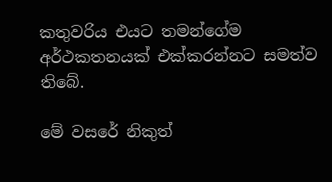කතුවරිය එයට තමන්ගේම අර්ථකතනයක් එක්කරන්නට සමත්ව තිබේ.

මේ වසරේ නිකුත්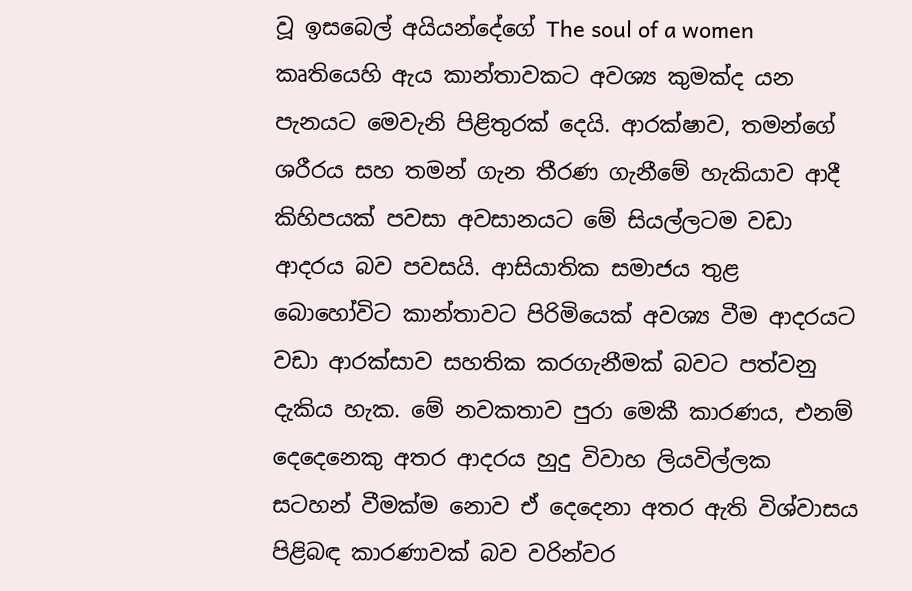වූ ඉසබෙල් අයියන්දේගේ The soul of a women කෘතියෙහි ඇය කාන්තාවකට අවශ්‍ය කුමක්ද යන පැනයට මෙවැනි පිළිතුරක් දෙයි. ආරක්ෂාව, තමන්ගේ ශරීරය සහ තමන් ගැන තීරණ ගැනීමේ හැකියාව ආදී කිහිපයක් පවසා අවසානයට මේ සියල්ලටම වඩා ආදරය බව පවසයි. ආසියාතික සමාජය තුළ බොහෝවිට කාන්තාවට පිරිමියෙක් අවශ්‍ය වීම ආදරයට වඩා ආරක්සාව සහතික කරගැනීමක් බවට පත්වනු දැකිය හැක. මේ නවකතාව පුරා මෙකී කාරණය, එනම් දෙදෙනෙකු අතර ආදරය හුදු විවාහ ලියවිල්ලක සටහන් වීමක්ම නොව ඒ දෙදෙනා අතර ඇති විශ්වාසය පිළිබඳ කාරණාවක් බව වරින්වර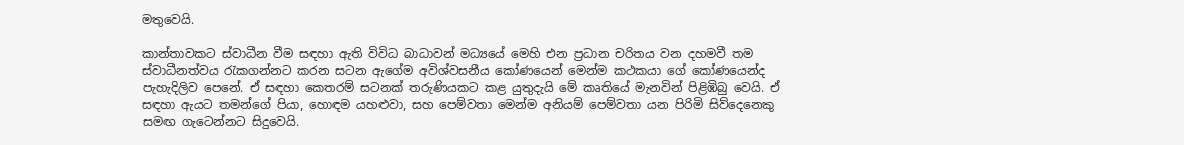මතුවෙයි.

කාන්තාවකට ස්වාධීන වීම සඳහා ඇති විවිධ බාධාවන් මධ්‍යයේ මෙහි එන ප්‍රධාන චරිතය වන දහමවී තම ස්වාධීනත්වය රැකගන්නට කරන සටන ඇගේම අවිශ්වසනීය කෝණයෙන් මෙන්ම කථකයා ගේ කෝණයෙන්ද පැහැදිලිව පෙනේ. ඒ සඳහා කෙතරම් සටනක් තරුණියකට කළ යුතුදැයි මේ කෘතියේ මැනවින් පිළිඹිබු වෙයි. ඒ සඳහා ඇයට තමන්ගේ පියා, හොඳම යහළුවා, සහ පෙම්වතා මෙන්ම අනියම් පෙම්වතා යන පිරිමි සිව්දෙනෙකු සමඟ ගැටෙන්නට සිදුවෙයි.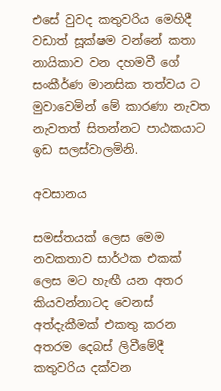එසේ වුවද කතුවරිය මෙහිදී වඩාත් සූක්ෂම වන්නේ කතා නායිකාව වන දහමවී ගේ සංකීර්ණ මානසික තත්වය ට මුවාවෙමින් මේ කාරණා නැවත නැවතත් සිතන්නට පාඨකයාට ඉඩ සලස්වාලමිනි.

අවසානය

සමස්තයක් ලෙස මෙම නවකතාව සාර්ථක එකක් ලෙස මට හැඟී යන අතර කියවන්නාටද වෙනස් අත්දැකීමක් එකතු කරන අතරම දෙබස් ලිවීමේදී කතුවරිය දක්වන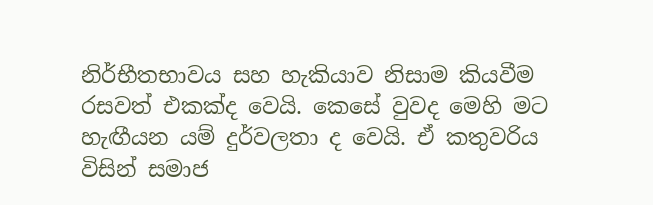නිර්භීතභාවය සහ හැකියාව නිසාම කියවීම රසවත් එකක්ද වෙයි. කෙසේ වුවද මෙහි මට හැඟීයන යම් දුර්වලතා ද වෙයි. ඒ කතුවරිය විසින් සමාජ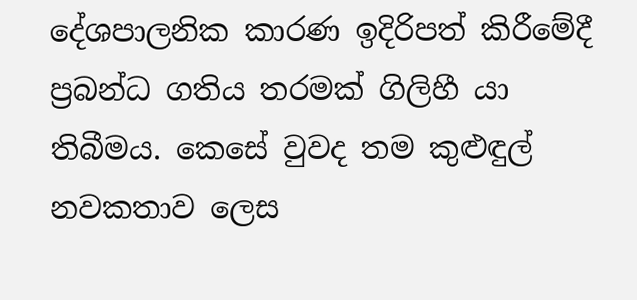දේශපාලනික කාරණ ඉදිරිපත් කිරීමේදී ප්‍රබන්ධ ගතිය තරමක් ගිලිහී යා තිබීමය. කෙසේ වුවද තම කුළුඳුල් නවකතාව ලෙස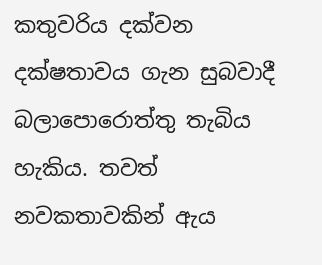කතුවරිය දක්වන දක්ෂතාවය ගැන සුබවාදී බලාපොරොත්තු තැබිය හැකිය. තවත් නවකතාවකින් ඇය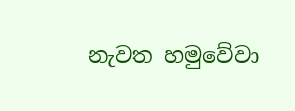නැවත හමුවේවා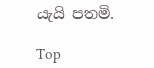යැයි පතමි.

Top